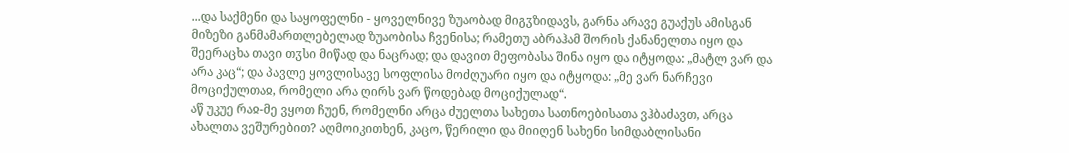...და საქმენი და საყოფელნი - ყოველნივე ზუაობად მიგჳზიდავს, გარნა არავე გუაქუს ამისგან მიზეზი განმამართლებელად ზუაობისა ჩვენისა; რამეთუ აბრაჰამ შორის ქანანელთა იყო და შეერაცხა თავი თჳსი მიწად და ნაცრად; და დავით მეფობასა შინა იყო და იტყოდა: „მატლ ვარ და არა კაც“; და პავლე ყოვლისავე სოფლისა მოძღუარი იყო და იტყოდა: „მე ვარ ნარჩევი მოციქულთაჲ, რომელი არა ღირს ვარ წოდებად მოციქულად“.
აწ უკუე რაჲ-მე ვყოთ ჩუენ, რომელნი არცა ძუელთა სახეთა სათნოებისათა ვჰბაძავთ, არცა ახალთა ვეშურებით? აღმოიკითხენ, კაცო, წერილი და მიიღენ სახენი სიმდაბლისანი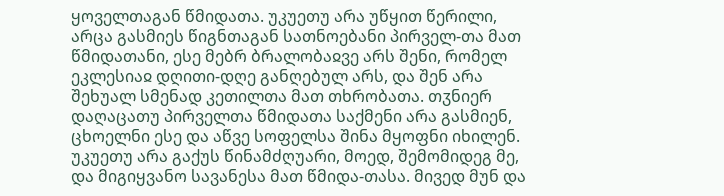ყოველთაგან წმიდათა. უკუეთუ არა უწყით წერილი, არცა გასმიეს წიგნთაგან სათნოებანი პირველ-თა მათ წმიდათანი, ესე მებრ ბრალობაჲვე არს შენი, რომელ ეკლესიაჲ დღითი-დღე განღებულ არს, და შენ არა შეხუალ სმენად კეთილთა მათ თხრობათა. თჳნიერ დაღაცათუ პირველთა წმიდათა საქმენი არა გასმიენ, ცხოელნი ესე და აწვე სოფელსა შინა მყოფნი იხილენ. უკუეთუ არა გაქუს წინამძღუარი, მოედ, შემომიდეგ მე, და მიგიყვანო სავანესა მათ წმიდა-თასა. მივედ მუნ და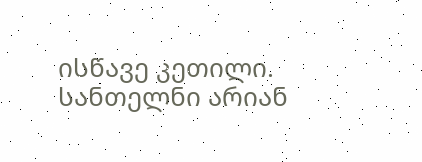ისწავე კეთილი. სანთელნი არიან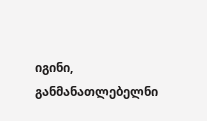იგინი, განმანათლებელნი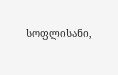სოფლისანი,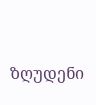ზღუდენი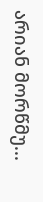არიან მორწმუ...